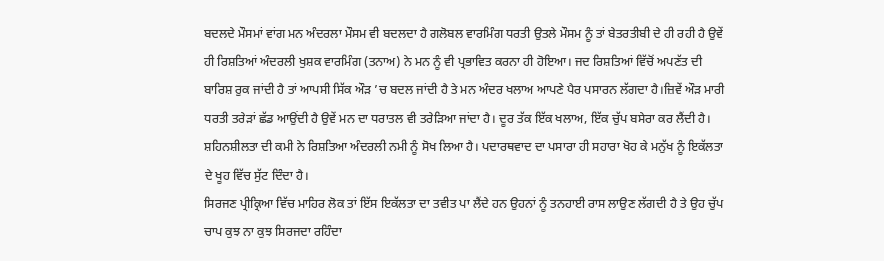ਬਦਲਦੇ ਮੌਸਮਾਂ ਵਾਂਗ ਮਨ ਅੰਦਰਲਾ ਮੌਸਮ ਵੀ ਬਦਲਦਾ ਹੈ ਗਲੋਬਲ ਵਾਰਮਿੰਗ ਧਰਤੀ ਉਤਲੇ ਮੌਸਮ ਨੂੰ ਤਾਂ ਬੇਤਰਤੀਬੀ ਦੇ ਹੀ ਰਹੀ ਹੈ ਉਵੇਂ ਹੀ ਰਿਸ਼ਤਿਆਂ ਅੰਦਰਲੀ ਖੁਸ਼ਕ ਵਾਰਮਿੰਗ (ਤਨਾਅ) ਨੇ ਮਨ ਨੂੰ ਵੀ ਪ੍ਰਭਾਵਿਤ ਕਰਨਾ ਹੀ ਹੋਇਆ। ਜਦ ਰਿਸ਼ਤਿਆਂ ਵਿੱਚੋਂ ਅਪਣੱਤ ਦੀ ਬਾਰਿਸ਼ ਰੁਕ ਜਾਂਦੀ ਹੈ ਤਾਂ ਆਪਸੀ ਸਿੱਕ ਔੜ ’ਚ ਬਦਲ ਜਾਂਦੀ ਹੈ ਤੇ ਮਨ ਅੰਦਰ ਖਲਾਅ ਆਪਣੇ ਪੈਰ ਪਸਾਰਨ ਲੱਗਦਾ ਹੈ।ਜ਼ਿਵੇਂ ਔੜ ਮਾਰੀ ਧਰਤੀ ਤਰੇੜਾਂ ਛੱਡ ਆਉਂਦੀ ਹੈ ਉਵੇਂ ਮਨ ਦਾ ਧਰਾਤਲ ਵੀ ਤਰੇੜਿਆ ਜਾਂਦਾ ਹੈ। ਦੂਰ ਤੱਕ ਇੱਕ ਖਲਾਅ, ਇੱਕ ਚੁੱਪ ਬਸੇਰਾ ਕਰ ਲੈਂਦੀ ਹੈ। ਸ਼ਹਿਨਸ਼ੀਲਤਾ ਦੀ ਕਮੀ ਨੇ ਰਿਸ਼ਤਿਆ ਅੰਦਰਲੀ ਨਮੀ ਨੂੰ ਸੋਖ ਲਿਆ ਹੈ। ਪਦਾਰਥਵਾਦ ਦਾ ਪਸਾਰਾ ਹੀ ਸਹਾਰਾ ਖੋਹ ਕੇ ਮਨੁੱਖ ਨੂੰ ਇਕੱਲਤਾ ਦੇ ਖੂਹ ਵਿੱਚ ਸੁੱਟ ਦਿੰਦਾ ਹੈ।
ਸਿਰਜਣ ਪ੍ਰੀਕ੍ਰਿਆ ਵਿੱਚ ਮਾਹਿਰ ਲੋਕ ਤਾਂ ਇੱਸ ਇਕੱਲਤਾ ਦਾ ਤਵੀਤ ਪਾ ਲੈਂਦੇ ਹਨ ਉਹਨਾਂ ਨੂੰ ਤਨਹਾਈ ਰਾਸ ਲਾਉਣ ਲੱਗਦੀ ਹੈ ਤੇ ਉਹ ਚੁੱਪ ਚਾਪ ਕੁਝ ਨਾ ਕੁਝ ਸਿਰਜਦਾ ਰਹਿੰਦਾ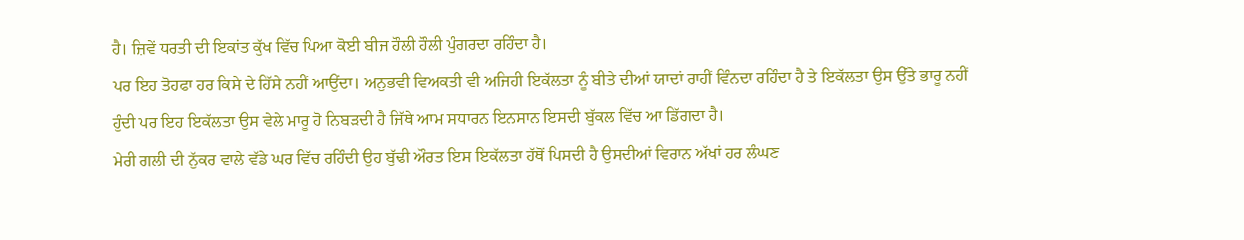ਹੈ। ਜ਼ਿਵੇਂ ਧਰਤੀ ਦੀ ਇਕਾਂਤ ਕੁੱਖ ਵਿੱਚ ਪਿਆ ਕੋਈ ਬੀਜ ਹੌਲੀ ਹੌਲੀ ਪੁੰਗਰਦਾ ਰਹਿੰਦਾ ਹੈ।
ਪਰ ਇਹ ਤੋਹਫਾ ਹਰ ਕਿਸੇ ਦੇ ਹਿੱਸੇ ਨਹੀਂ ਆਉਂਦਾ। ਅਨੁਭਵੀ ਵਿਅਕਤੀ ਵੀ ਅਜਿਹੀ ਇਕੱਲਤਾ ਨੂੰ ਬੀਤੇ ਦੀਆਂ ਯਾਦਾਂ ਰਾਹੀਂ ਵਿੰਨਦਾ ਰਹਿੰਦਾ ਹੈ ਤੇ ਇਕੱਲਤਾ ਉਸ ਉੱਤੇ ਭਾਰੂ ਨਹੀਂ ਹੁੰਦੀ ਪਰ ਇਹ ਇਕੱਲਤਾ ਉਸ ਵੇਲੇ ਮਾਰੂ ਹੋ ਨਿਬੜਦੀ ਹੈ ਜਿੱਥੇ ਆਮ ਸਧਾਰਨ ਇਨਸਾਨ ਇਸਦੀ ਬੁੱਕਲ ਵਿੱਚ ਆ ਡਿੱਗਦਾ ਹੈ।
ਮੇਰੀ ਗਲੀ ਦੀ ਨੁੱਕਰ ਵਾਲੇ ਵੱਡੇ ਘਰ ਵਿੱਚ ਰਹਿੰਦੀ ਉਹ ਬੁੱਢੀ ਔਰਤ ਇਸ ਇਕੱਲਤਾ ਹੱਥੋਂ ਪਿਸਦੀ ਹੈ ਉਸਦੀਆਂ ਵਿਰਾਨ ਅੱਖਾਂ ਹਰ ਲੰਘਣ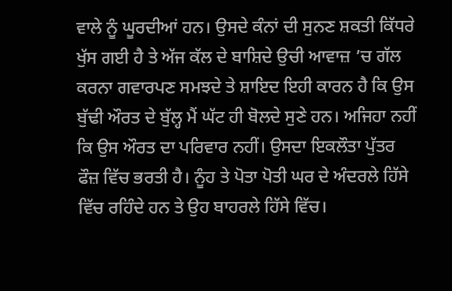ਵਾਲੇ ਨੂੰ ਘੂਰਦੀਆਂ ਹਨ। ਉਸਦੇ ਕੰਨਾਂ ਦੀ ਸੁਨਣ ਸ਼ਕਤੀ ਕਿੱਧਰੇ ਖੁੱਸ ਗਈ ਹੈ ਤੇ ਅੱਜ ਕੱਲ ਦੇ ਬਾਸ਼ਿਦੇ ਉਚੀ ਆਵਾਜ਼ ’ਚ ਗੱਲ ਕਰਨਾ ਗਵਾਰਪਣ ਸਮਝਦੇ ਤੇ ਸ਼ਾਇਦ ਇਹੀ ਕਾਰਨ ਹੈ ਕਿ ਉਸ ਬੁੱਢੀ ਔਰਤ ਦੇ ਬੁੱਲ੍ਹ ਮੈਂ ਘੱਟ ਹੀ ਬੋਲਦੇ ਸੁਣੇ ਹਨ। ਅਜਿਹਾ ਨਹੀਂ ਕਿ ਉਸ ਔਰਤ ਦਾ ਪਰਿਵਾਰ ਨਹੀਂ। ਉਸਦਾ ਇਕਲੌਤਾ ਪੁੱਤਰ ਫੌਜ਼ ਵਿੱਚ ਭਰਤੀ ਹੈ। ਨੂੰਹ ਤੇ ਪੋਤਾ ਪੋਤੀ ਘਰ ਦੇ ਅੰਦਰਲੇ ਹਿੱਸੇ ਵਿੱਚ ਰਹਿੰਦੇ ਹਨ ਤੇ ਉਹ ਬਾਹਰਲੇ ਹਿੱਸੇ ਵਿੱਚ।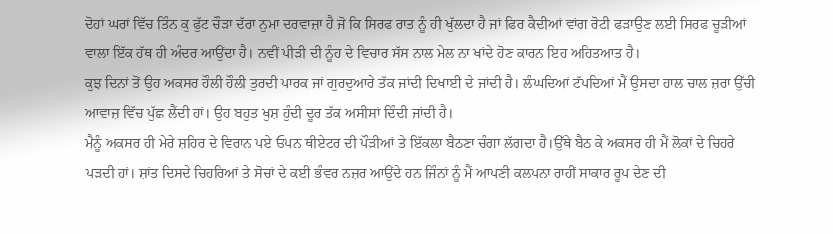ਦੋਹਾਂ ਘਰਾਂ ਵਿੱਚ ਤਿੰਨ ਕੁ ਫੁੱਟ ਚੌੜਾ ਦੱਰਾ ਨੁਮਾ ਦਰਵਾਜ਼ਾ ਹੈ ਜੋ ਕਿ ਸਿਰਫ ਰਾਤ ਨੂੰ ਹੀ ਖੁੱਲਦਾ ਹੈ ਜਾਂ ਫਿਰ ਕੈਦੀਆਂ ਵਾਂਗ ਰੋਟੀ ਫੜਾਉਣ ਲਈ ਸਿਰਫ ਚੂੜੀਆਂ ਵਾਲਾ ਇੱਕ ਹੱਥ ਹੀ ਅੰਦਰ ਆਉਂਦਾ ਹੈ। ਨਵੀਂ ਪੀੜੀ ਦੀ ਨੂੰਹ ਦੇ ਵਿਚਾਰ ਸੱਸ ਨਾਲ ਮੇਲ ਨਾ ਖਾਂਦੇ ਹੋਣ ਕਾਰਨ ਇਹ ਅਹਿਤਆਤ ਹੈ।
ਕੁਝ ਦਿਨਾਂ ਤੋਂ ਉਹ ਅਕਸਰ ਹੌਲੀ ਹੌਲੀ ਤੁਰਦੀ ਪਾਰਕ ਜਾਂ ਗੁਰਦੁਆਰੇ ਤੱਕ ਜਾਂਦੀ ਦਿਖਾਈ ਦੇ ਜਾਂਦੀ ਹੈ। ਲੰਘਦਿਆਂ ਟੱਪਦਿਆਂ ਮੈਂ ਉਸਦਾ ਹਾਲ ਚਾਲ ਜ਼ਰਾ ਉੱਚੀ ਆਵਾਜ਼ ਵਿੱਚ ਪੁੱਛ ਲੈਂਦੀ ਹਾਂ। ਉਹ ਬਹੁਤ ਖੁਸ਼ ਹੁੰਦੀ ਦੂਰ ਤੱਕ ਅਸੀਸਾਂ ਦਿੰਦੀ ਜਾਂਦੀ ਹੈ।
ਮੈਨੂੰ ਅਕਸਰ ਹੀ ਮੇਰੇ ਸ਼ਹਿਰ ਦੇ ਵਿਰਾਨ ਪਏ ਓਪਨ ਥੀਏਟਰ ਦੀ ਪੌੜੀਆਂ ਤੇ ਇੱਕਲਾ ਬੈਠਣਾ ਚੰਗਾ ਲੱਗਦਾ ਹੈ।ਉੱਥੇ ਬੈਠ ਕੇ ਅਕਸਰ ਹੀ ਮੈਂ ਲੋਕਾਂ ਦੇ ਚਿਹਰੇ ਪੜਦੀ ਹਾਂ। ਸ਼ਾਂਤ ਦਿਸਦੇ ਚਿਹਰਿਆਂ ਤੇ ਸੋਚਾਂ ਦੇ ਕਈ ਭੰਵਰ ਨਜ਼ਰ ਆਉਂਦੇ ਹਨ ਜਿੰਨਾਂ ਨੂੰ ਮੈਂ ਆਪਣੀ ਕਲਪਨਾ ਰਾਹੀਂ ਸਾਕਾਰ ਰੂਪ ਦੇਣ ਦੀ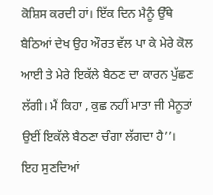ਕੋਸ਼ਿਸ ਕਰਦੀ ਹਾਂ। ਇੱਕ ਦਿਨ ਮੈਨੂੰ ਉੱਥੇ ਬੈਠਿਆਂ ਦੇਖ ਉਹ ਔਰਤ ਵੱਲ ਪਾ ਕੇ ਮੇਰੇ ਕੋਲ ਆਈ ਤੇ ਮੇਰੇ ਇਕੱਲੇ ਬੈਠਣ ਦਾ ਕਾਰਨ ਪੁੱਛਣ ਲੱਗੀ। ਮੈਂ ਕਿਹਾ , ਕੁਛ ਨਹੀਂ ਮਾਤਾ ਜੀ ਮੈਨੂਤਾਂ ਉਈਂ ਇਕੱਲੇ ਬੈਠਣਾ ਚੰਗਾ ਲੱਗਦਾ ਹੈ’’।
ਇਹ ਸੁਣਦਿਆਂ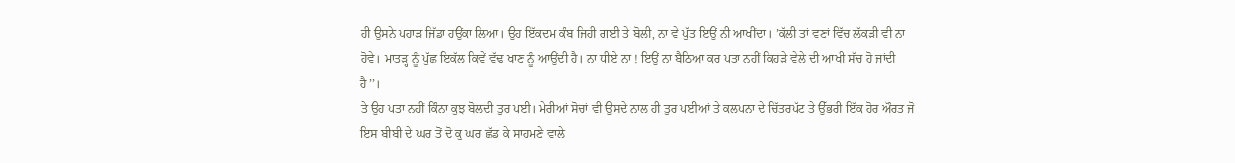ਹੀ ਉਸਨੇ ਪਹਾੜ ਜਿੱਡਾ ਹਉਂਕਾ ਲਿਆ। ਉਹ ਇੱਕਦਮ ਕੰਬ ਜਿਹੀ ਗਈ ਤੇ ਬੋਲੀ, ਨਾ ਵੇ ਪੁੱਤ ਇਉਂ ਨੀ ਆਖੀਂਦਾ। ’ਕੱਲੀ ਤਾਂ ਵਣਾਂ ਵਿੱਚ ਲੱਕੜੀ ਵੀ ਨਾ ਹੋਵੇ। ਮਾਤੜ੍ਹ ਨੂੰ ਪੁੱਛ ਇਕੱਲ ਕਿਵੇਂ ਵੱਢ ਖਾਣ ਨੂੰ ਆਉਂਦੀ ਹੈ। ਨਾ ਧੀਏ ਨਾ ! ਇਉਂ ਨਾ ਬੈਠਿਆ ਕਰ ਪਤਾ ਨਹੀਂ ਕਿਹੜੇ ਵੇਲੇ ਦੀ ਆਖੀ ਸੱਚ ਹੋ ਜਾਂਦੀ ਹੈ’’।
ਤੇ ਉਹ ਪਤਾ ਨਹੀਂ ਕਿੰਨਾ ਕੁਝ ਬੋਲਦੀ ਤੁਰ ਪਈ। ਮੇਰੀਆਂ ਸੋਚਾਂ ਵੀ ਉਸਦੇ ਨਾਲ ਹੀ ਤੁਰ ਪਈਆਂ ਤੇ ਕਲਪਨਾ ਦੇ ਚਿੱਤਰਪੱਟ ਤੇ ਉੱਭਰੀ ਇੱਕ ਹੋਰ ਔਰਤ ਜੋ ਇਸ ਬੀਬੀ ਦੇ ਘਰ ਤੋਂ ਦੋ ਕੁ ਘਰ ਛੱਡ ਕੇ ਸਾਹਮਣੇ ਵਾਲੇ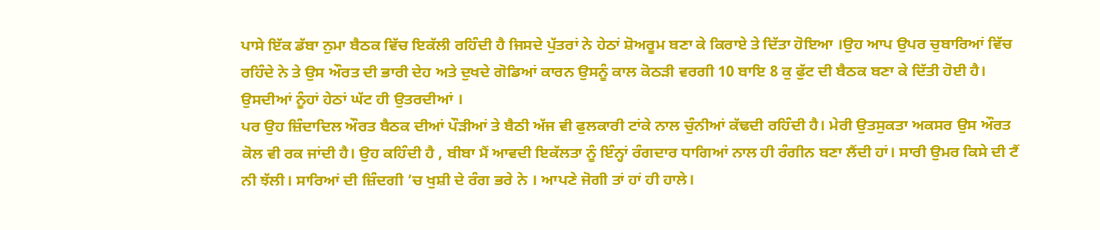ਪਾਸੇ ਇੱਕ ਡੱਬਾ ਨੁਮਾ ਬੈਠਕ ਵਿੱਚ ਇਕੱਲੀ ਰਹਿੰਦੀ ਹੈ ਜਿਸਦੇ ਪੁੱਤਰਾਂ ਨੇ ਹੇਠਾਂ ਸ਼ੋਅਰੂਮ ਬਣਾ ਕੇ ਕਿਰਾਏ ਤੇ ਦਿੱਤਾ ਹੋਇਆ ।ਉਹ ਆਪ ਉਪਰ ਚੁਬਾਰਿਆਂ ਵਿੱਚ ਰਹਿੰਦੇ ਨੇ ਤੇ ਉਸ ਔਰਤ ਦੀ ਭਾਰੀ ਦੇਹ ਅਤੇ ਦੁਖਦੇ ਗੋਡਿਆਂ ਕਾਰਨ ਉਸਨੂੰ ਕਾਲ ਕੋਠੜੀ ਵਰਗੀ 10 ਬਾਇ 8 ਕੁ ਫੁੱਟ ਦੀ ਬੈਠਕ ਬਣਾ ਕੇ ਦਿੱਤੀ ਹੋਈ ਹੈ। ਉਸਦੀਆਂ ਨੂੰਹਾਂ ਹੇਠਾਂ ਘੱਟ ਹੀ ਉਤਰਦੀਆਂ ।
ਪਰ ਉਹ ਜ਼ਿੰਦਾਦਿਲ ਔਰਤ ਬੈਠਕ ਦੀਆਂ ਪੌੜੀਆਂ ਤੇ ਬੈਠੀ ਅੱਜ ਵੀ ਫੁਲਕਾਰੀ ਟਾਂਕੇ ਨਾਲ ਚੁੰਨੀਆਂ ਕੱਢਦੀ ਰਹਿੰਦੀ ਹੈ। ਮੇਰੀ ਉਤਸੁਕਤਾ ਅਕਸਰ ਉਸ ਔਰਤ ਕੋਲ ਵੀ ਰਕ ਜਾਂਦੀ ਹੈ। ਉਹ ਕਹਿੰਦੀ ਹੈ , ਬੀਬਾ ਮੈਂ ਆਵਦੀ ਇਕੱਲਤਾ ਨੂੰ ਇੰਨ੍ਹਾਂ ਰੰਗਦਾਰ ਧਾਗਿਆਂ ਨਾਲ ਹੀ ਰੰਗੀਨ ਬਣਾ ਲੈਂਦੀ ਹਾਂ। ਸਾਰੀ ਉਮਰ ਕਿਸੇ ਦੀ ਟੈਂ ਨੀ ਝੱਲੀ। ਸਾਰਿਆਂ ਦੀ ਜ਼ਿੰਦਗੀ ’ਚ ਖੁਸ਼ੀ ਦੇ ਰੰਗ ਭਰੇ ਨੇ । ਆਪਣੇ ਜੋਗੀ ਤਾਂ ਹਾਂ ਹੀ ਹਾਲੇ।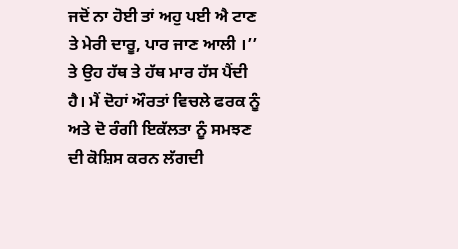ਜਦੋਂ ਨਾ ਹੋਈ ਤਾਂ ਅਹੁ ਪਈ ਐ ਟਾਣ ਤੇ ਮੇਰੀ ਦਾਰੂ, ਪਾਰ ਜਾਣ ਆਲੀ ।’’ ਤੇ ਉਹ ਹੱਥ ਤੇ ਹੱਥ ਮਾਰ ਹੱਸ ਪੈਂਦੀ ਹੈ। ਮੈਂ ਦੋਹਾਂ ਔਰਤਾਂ ਵਿਚਲੇ ਫਰਕ ਨੂੰ ਅਤੇ ਦੋ ਰੰਗੀ ਇਕੱਲਤਾ ਨੂੰ ਸਮਝਣ ਦੀ ਕੋਸ਼ਿਸ ਕਰਨ ਲੱਗਦੀ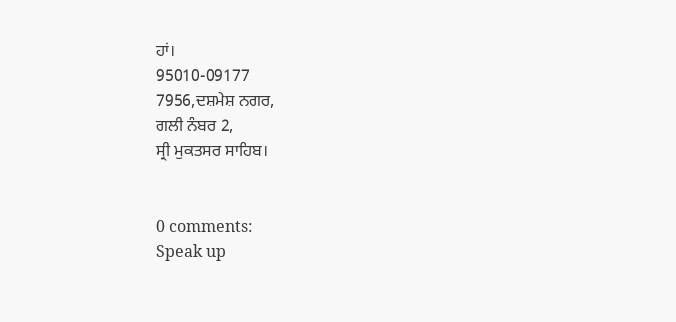ਹਾਂ।
95010-09177
7956,ਦਸ਼ਮੇਸ਼ ਨਗਰ,
ਗਲੀ ਨੰਬਰ 2,
ਸ੍ਰੀ ਮੁਕਤਸਰ ਸਾਹਿਬ।


0 comments:
Speak up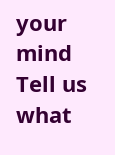your mind
Tell us what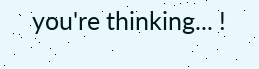you're thinking... !